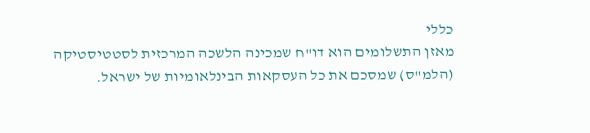כללי
מאזן התשלומים הוא דו"ח שמכינה הלשכה המרכזית לסטטיסטיקה (הלמ"ס) שמסכם את כל העסקאות הבינלאומיות של ישראל.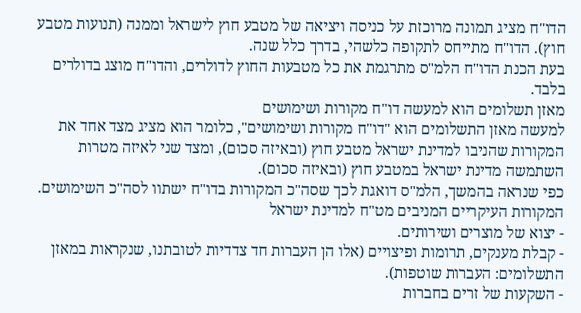הדו"ח מציג תמונה מרוכזת על כניסה ויציאה של מטבע חוץ לישראל וממנה (תנועות מטבע חוץ). הדו"ח מתייחס לתקופה כלשהי, בדרך כלל שנה.
בעת הכנת הדו"ח הלמ"ס מתרגמת את כל מטבעות החוץ לדולרים, והדו"ח מוצג בדולרים בלבד.
מאזן תשלומים הוא למעשה דו"ח מקורות ושימושים
למעשה מאזן התשלומים הוא "דו"ח מקורות ושימושים", כלומר הוא מציג מצד אחד את המקורות שהניבו למדינת ישראל מטבע חוץ (ובאיזה סכום), ומצד שני לאיזה מטרות השתמשה מדינת ישראל במטבע חוץ (ובאיזה סכום).
כפי שנראה בהמשך, הלמ"ס דואגת לכך שסה"כ המקורות בדו"ח ישתוו לסה"כ השימושים.
המקורות העיקריים המניבים מט"ח למדינת ישראל
- יצוא של מוצרים ושירותים.
- קבלת מענקים, תרומות ופיצויים (אלו הן העברות חד צדדיות לטובתנו, שנקראות במאזן התשלומים: העברות שוטפות).
- השקעות של זרים בחברות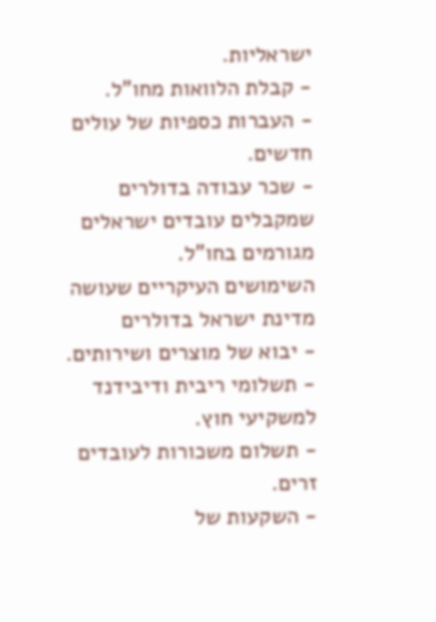ישראליות.
- קבלת הלוואות מחו"ל.
- העברות כספיות של עולים חדשים.
- שכר עבודה בדולרים שמקבלים עובדים ישראלים מגורמים בחו"ל.
השימושים העיקריים שעושה מדינת ישראל בדולרים
- יבוא של מוצרים ושירותים.
- תשלומי ריבית ודיבידנד למשקיעי חוץ.
- תשלום משכורות לעובדים זרים.
- השקעות של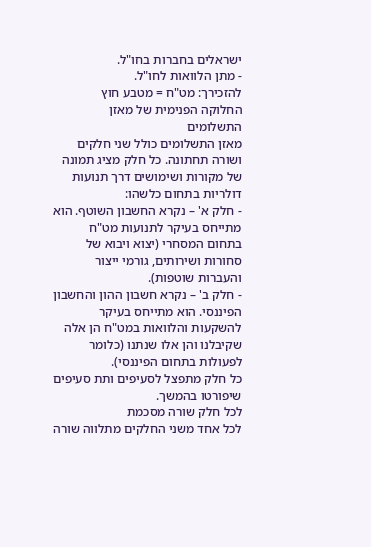ישראלים בחברות בחו"ל.
- מתן הלוואות לחו"ל.
להזכירך: מט"ח = מטבע חוץ
החלוקה הפנימית של מאזן התשלומים
מאזן התשלומים כולל שני חלקים ושורה תחתונה. כל חלק מציג תמונה של מקורות ושימושים דרך תנועות דולריות בתחום כלשהו:
- חלק א' – נקרא החשבון השוטף. הוא מתייחס בעיקר לתנועות מט"ח בתחום המסחרי (יצוא ויבוא של סחורות ושירותים, גורמי ייצור והעברות שוטפות).
- חלק ב' – נקרא חשבון ההון והחשבון הפיננסי. הוא מתייחס בעיקר להשקעות והלוואות במט"ח הן אלה שקיבלנו והן אלו שנתנו (כלומר לפעולות בתחום הפיננסי).
כל חלק מתפצל לסעיפים ותת סעיפים שיפורטו בהמשך.
לכל חלק שורה מסכמת
לכל אחד משני החלקים מתלווה שורה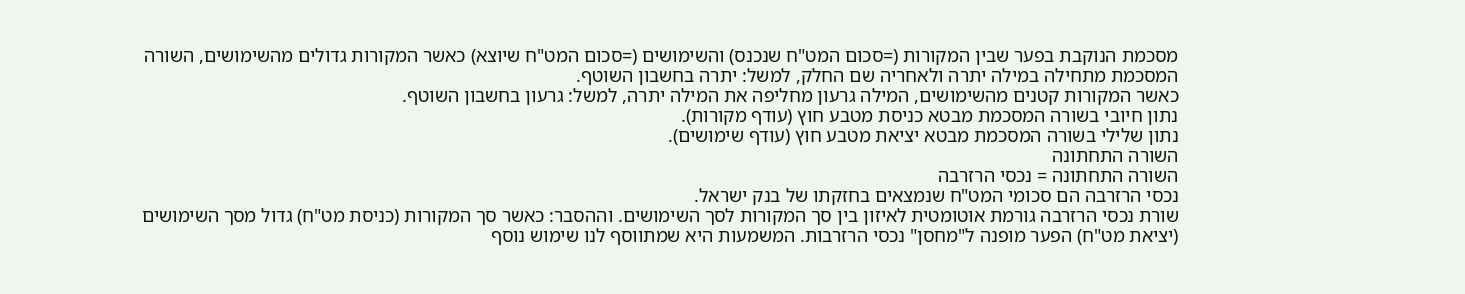מסכמת הנוקבת בפער שבין המקורות (=סכום המט"ח שנכנס) והשימושים (=סכום המט"ח שיוצא) כאשר המקורות גדולים מהשימושים, השורה המסכמת מתחילה במילה יתרה ולאחריה שם החלק, למשל: יתרה בחשבון השוטף.
כאשר המקורות קטנים מהשימושים, המילה גרעון מחליפה את המילה יתרה, למשל: גרעון בחשבון השוטף.
נתון חיובי בשורה המסכמת מבטא כניסת מטבע חוץ (עודף מקורות).
נתון שלילי בשורה המסכמת מבטא יציאת מטבע חוץ (עודף שימושים).
השורה התחתונה
השורה התחתונה = נכסי הרזרבה
נכסי הרזרבה הם סכומי המט"ח שנמצאים בחזקתו של בנק ישראל.
שורת נכסי הרזרבה גורמת אוטומטית לאיזון בין סך המקורות לסך השימושים. וההסבר: כאשר סך המקורות (כניסת מט"ח) גדול מסך השימושים (יציאת מט"ח) הפער מופנה ל"מחסן" נכסי הרזרבות. המשמעות היא שמתווסף לנו שימוש נוסף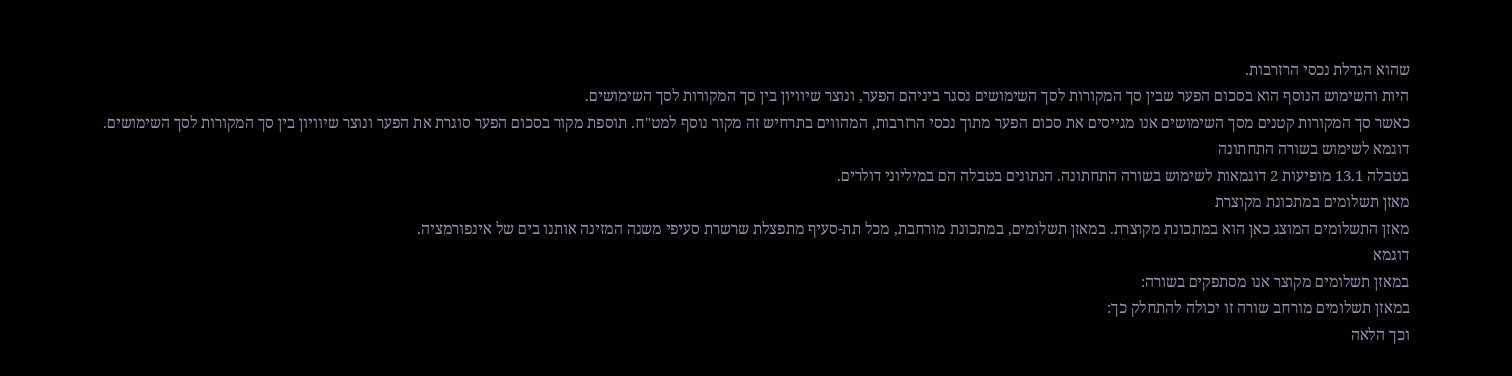שהוא הגדלת נכסי הרזרבות.
היות והשימוש הנוסף הוא בסכום הפער שבין סך המקורות לסך השימושים נסגר ביניהם הפער, ונוצר שיוויון בין סך המקורות לסך השימושים.
כאשר סך המקורות קטנים מסך השימושים אנו מגייסים את סכום הפער מתוך נכסי הרזרבות, המהווים בתרחיש זה מקור נוסף למט"ח. תוספת מקור בסכום הפער סוגרת את הפער ונוצר שיוויון בין סך המקורות לסך השימושים.
דוגמא לשימוש בשורה התחתונה
בטבלה 13.1 מופיעות 2 דוגמאות לשימוש בשורה התחתונה. הנתונים בטבלה הם במיליוני דולרים.
מאזן תשלומים במתכונת מקוצרת
מאזן התשלומים המוצג כאן הוא במתכונת מקוצרת. במאזן תשלומים, במתכונת מורחבת, מכל תת-סעיף מתפצלת שרשרת סעיפי משנה המזינה אותנו בים של אינפורמציה.
דוגמא
במאזן תשלומים מקוצר אנו מסתפקים בשורה:
במאזן תשלומים מורחב שורה זו יכולה להתחלק כך:
וכך הלאה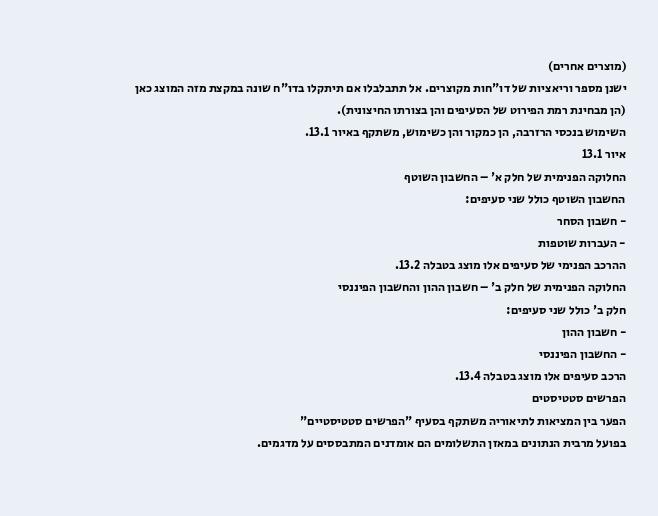(מוצרים אחרים)
ישנן מספר וריאציות של דו"חות מקוצרים. אל תתבלבלו אם תיתקלו בדו"ח שונה במקצת מזה המוצג כאן (הן מבחינת רמת הפירוט של הסעיפים והן בצורתו החיצונית).
השימוש בנכסי הרזרבה, הן כמקור והן כשימוש, משתקף באיור 13.1.
איור 13.1
החלוקה הפנימית של חלק א' – החשבון השוטף
החשבון השוטף כולל שני סעיפים:
- חשבון הסחר
- העברות שוטפות
ההרכב הפנימי של סעיפים אלו מוצג בטבלה 13.2.
החלוקה הפנימית של חלק ב' – חשבון ההון והחשבון הפיננסי
חלק ב' כולל שני סעיפים:
- חשבון ההון
- החשבון הפיננסי
הרכב סעיפים אלו מוצג בטבלה 13.4.
הפרשים סטטיסטים
הפער בין המציאות לתיאוריה משתקף בסעיף "הפרשים סטטיסטיים"
בפועל מרבית הנתונים במאזן התשלומים הם אומדנים המתבססים על מדגמים.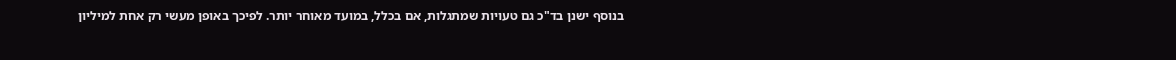בנוסף ישנן בד"כ גם טעויות שמתגלות, אם בכלל, במועד מאוחר יותר. לפיכך באופן מעשי רק אחת למיליון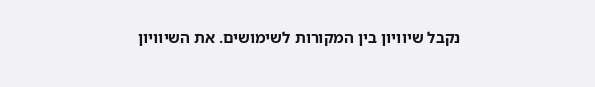נקבל שיוויון בין המקורות לשימושים. את השיוויון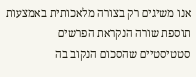אנו משיגים רק בצורה מלאכותית באמצעות תוספת שורה הנקראת הפרשים סטטיסטיים שהסכום הנקוב בה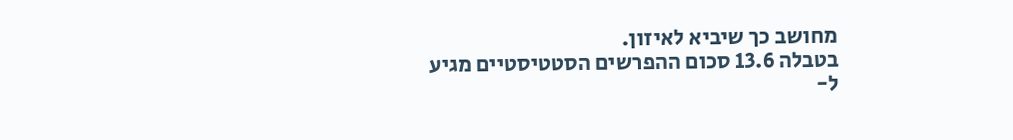מחושב כך שיביא לאיזון.
בטבלה 13.6 סכום ההפרשים הסטטיסטיים מגיע ל-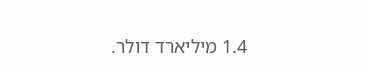1.4 מיליארד דולר.